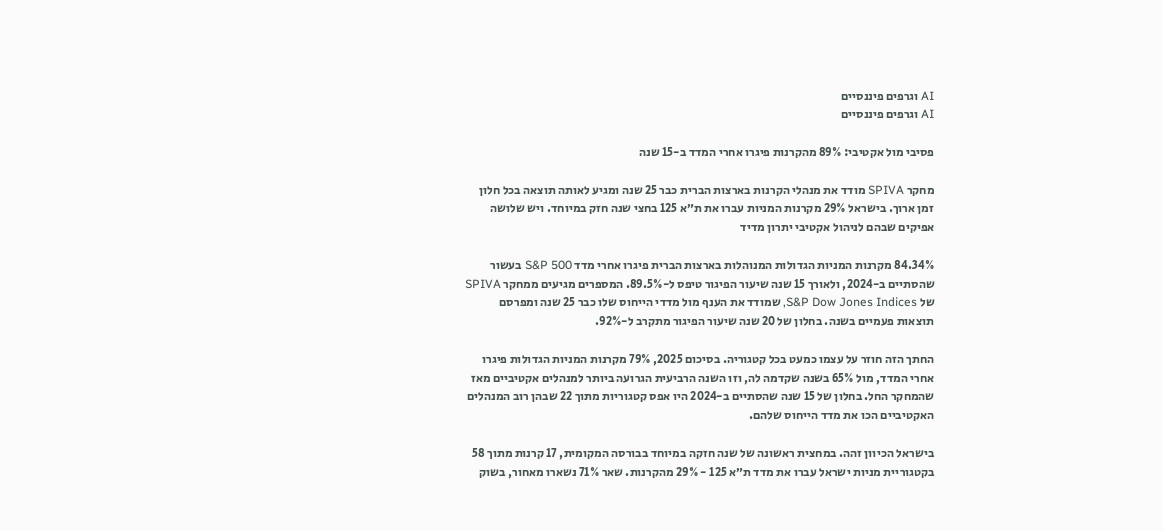AI וגרפים פיננסיים
AI וגרפים פיננסיים

פסיבי מול אקטיבי: 89% מהקרנות פיגרו אחרי המדד ב-15 שנה

מחקר SPIVA מודד את מנהלי הקרנות בארצות הברית כבר 25 שנה ומגיע לאותה תוצאה בכל חלון זמן ארוך. בישראל 29% מקרנות המניות עברו את ת״א 125 בחצי שנה חזק במיוחד. ויש שלושה אפיקים שבהם לניהול אקטיבי יתרון מדיד

84.34% מקרנות המניות הגדולות המנוהלות בארצות הברית פיגרו אחרי מדד S&P 500 בעשור שהסתיים ב-2024, ולאורך 15 שנה שיעור הפיגור טיפס ל-89.5%. המספרים מגיעים ממחקר SPIVA של S&P Dow Jones Indices, שמודד את הענף מול מדדי הייחוס שלו כבר 25 שנה ומפרסם תוצאות פעמיים בשנה. בחלון של 20 שנה שיעור הפיגור מתקרב ל-92%.

החתך הזה חוזר על עצמו כמעט בכל קטגוריה. בסיכום 2025, 79% מקרנות המניות הגדולות פיגרו אחרי המדד, מול 65% בשנה שקדמה לה, וזו השנה הרביעית הגרועה ביותר למנהלים אקטיביים מאז שהמחקר החל. בחלון של 15 שנה שהסתיים ב-2024 היו אפס קטגוריות מתוך 22 שבהן רוב המנהלים האקטיביים הכו את מדד הייחוס שלהם.

בישראל הכיוון זהה. במחצית ראשונה של שנה חזקה במיוחד בבורסה המקומית, 17 קרנות מתוך 58 בקטגוריית מניות ישראל עברו את מדד ת״א 125 - 29% מהקרנות. שאר 71% נשארו מאחור, בשוק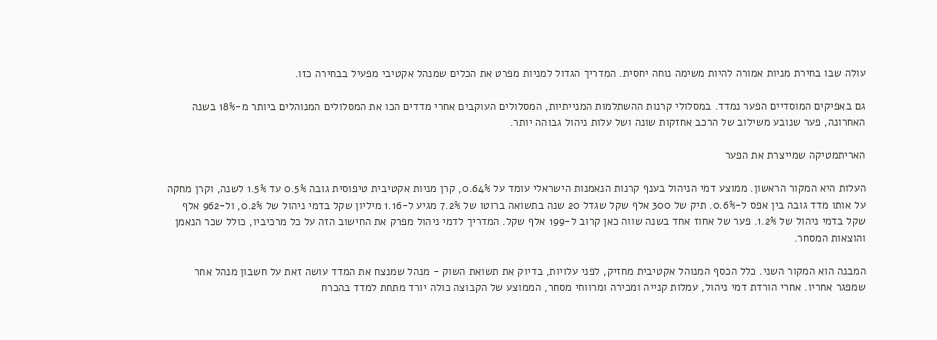עולה שבו בחירת מניות אמורה להיות משימה נוחה יחסית. המדריך הגדול למניות מפרט את הכלים שמנהל אקטיבי מפעיל בבחירה כזו.

גם באפיקים המוסדיים הפער נמדד. במסלולי קרנות ההשתלמות המנייתיות, המסלולים העוקבים אחרי מדדים הכו את המסלולים המנוהלים ביותר מ-18% בשנה האחרונה, פער שנובע משילוב של הרכב אחזקות שונה ושל עלות ניהול גבוהה יותר.

האריתמטיקה שמייצרת את הפער

העלות היא המקור הראשון. ממוצע דמי הניהול בענף קרנות הנאמנות הישראלי עומד על 0.64%, קרן מניות אקטיבית טיפוסית גובה 0.5% עד 1.5% לשנה, וקרן מחקה על אותו מדד גובה בין אפס ל-0.6%. תיק של 300 אלף שקל שגדל 20 שנה בתשואה ברוטו של 7.2% מגיע ל-1.16 מיליון שקל בדמי ניהול של 0.2%, ול-962 אלף שקל בדמי ניהול של 1.2%. פער של אחוז אחד בשנה שווה כאן קרוב ל-199 אלף שקל. המדריך לדמי ניהול מפרק את החישוב הזה על כל מרכיביו, כולל שכר הנאמן והוצאות המסחר.

המבנה הוא המקור השני. כלל הכסף המנוהל אקטיבית מחזיק, לפני עלויות, בדיוק את תשואת השוק - מנהל שמנצח את המדד עושה זאת על חשבון מנהל אחר שמפגר אחריו. אחרי הורדת דמי ניהול, עמלות קנייה ומכירה ומרווחי מסחר, הממוצע של הקבוצה כולה יורד מתחת למדד בהכרח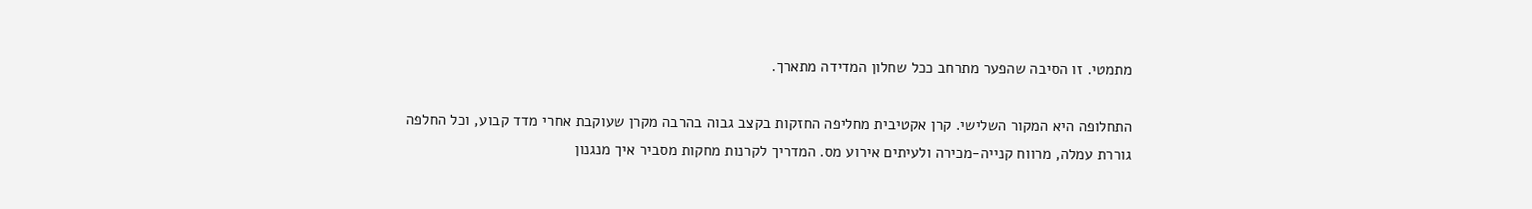מתמטי. זו הסיבה שהפער מתרחב ככל שחלון המדידה מתארך.

התחלופה היא המקור השלישי. קרן אקטיבית מחליפה החזקות בקצב גבוה בהרבה מקרן שעוקבת אחרי מדד קבוע, וכל החלפה גוררת עמלה, מרווח קנייה-מכירה ולעיתים אירוע מס. המדריך לקרנות מחקות מסביר איך מנגנון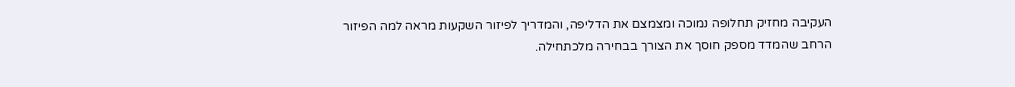העקיבה מחזיק תחלופה נמוכה ומצמצם את הדליפה, והמדריך לפיזור השקעות מראה למה הפיזור הרחב שהמדד מספק חוסך את הצורך בבחירה מלכתחילה.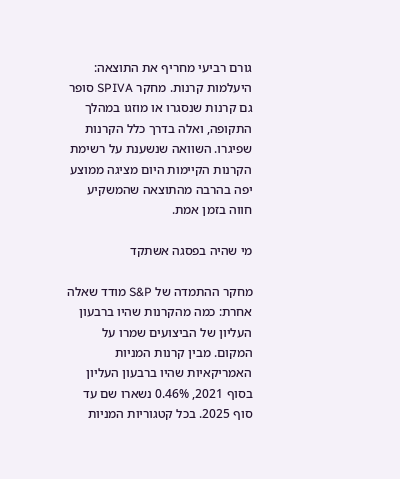גורם רביעי מחריף את התוצאה: היעלמות קרנות. מחקר SPIVA סופר גם קרנות שנסגרו או מוזגו במהלך התקופה, ואלה בדרך כלל הקרנות שפיגרו. השוואה שנשענת על רשימת הקרנות הקיימות היום מציגה ממוצע יפה בהרבה מהתוצאה שהמשקיע חווה בזמן אמת.

מי שהיה בפסגה אשתקד

מחקר ההתמדה של S&P מודד שאלה אחרת: כמה מהקרנות שהיו ברבעון העליון של הביצועים שמרו על המקום. מבין קרנות המניות האמריקאיות שהיו ברבעון העליון בסוף 2021, 0.46% נשארו שם עד סוף 2025. בכל קטגוריות המניות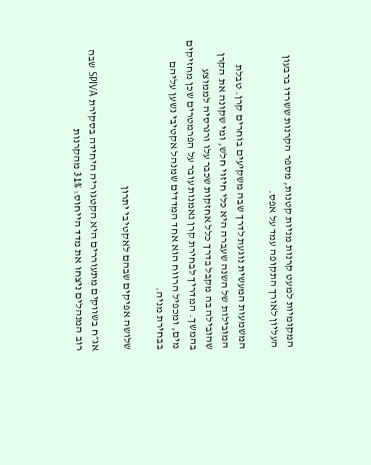המקומיות למעט קרנות מניות קטנות, מספר הקרנות ששרדו ברבעון העליון לאורך התקופה עמד על אפס.

המשמעות המעשית נוגעת לדרך שבה משקיעים בוחרים קרן. טבלת המובילות של השנה שעברה היא כלי חיזוי חלש, ומי שקונה את הקרן שהובילה בה מקבל בדרך כלל אחזקות שכבר עלו ורגרסיה לממוצע בהמשך. המדריך לבחירת קרן נאמנות עובר על הפרמטרים שכן מחזיקים מים, ומכפיל הרווח הוא אחד המדדים שמנהל אקטיבי נשען עליהם בבחירת מניה.

שלושה אפיקים שבהם לאקטיבי יתרון

אג״ח בשווקים מתעוררים היא הקטגוריה היחידה בסקירת SPIVA שבה רוב המנהלים ניצחו את מדד הייחוס: 31% מהקרנות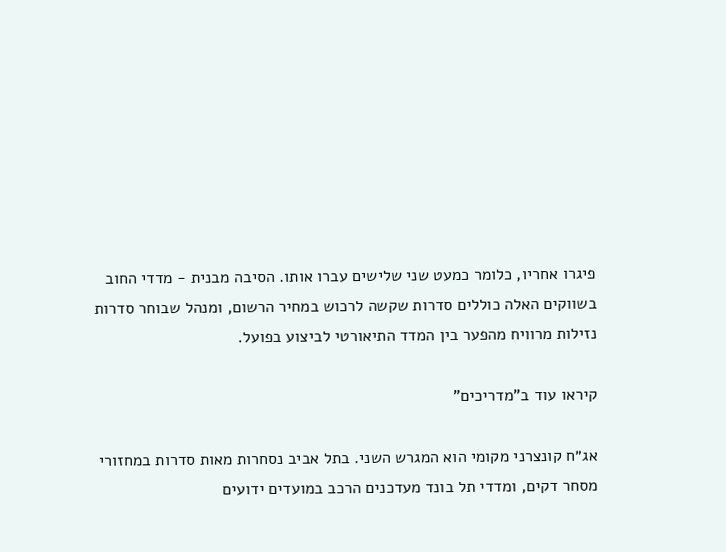פיגרו אחריו, כלומר כמעט שני שלישים עברו אותו. הסיבה מבנית - מדדי החוב בשווקים האלה כוללים סדרות שקשה לרכוש במחיר הרשום, ומנהל שבוחר סדרות נזילות מרוויח מהפער בין המדד התיאורטי לביצוע בפועל.

קיראו עוד ב"מדריכים"

אג״ח קונצרני מקומי הוא המגרש השני. בתל אביב נסחרות מאות סדרות במחזורי מסחר דקים, ומדדי תל בונד מעדכנים הרכב במועדים ידועים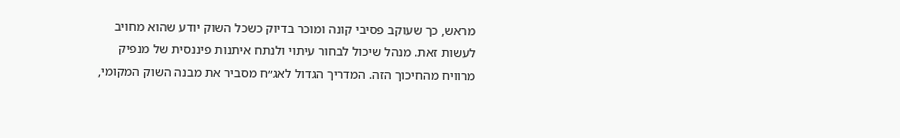מראש, כך שעוקב פסיבי קונה ומוכר בדיוק כשכל השוק יודע שהוא מחויב לעשות זאת. מנהל שיכול לבחור עיתוי ולנתח איתנות פיננסית של מנפיק מרוויח מהחיכוך הזה. המדריך הגדול לאג״ח מסביר את מבנה השוק המקומי,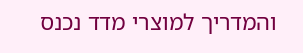והמדריך למוצרי מדד נכנס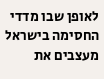לאופן שבו מדדי החסימה בישראל מעצבים את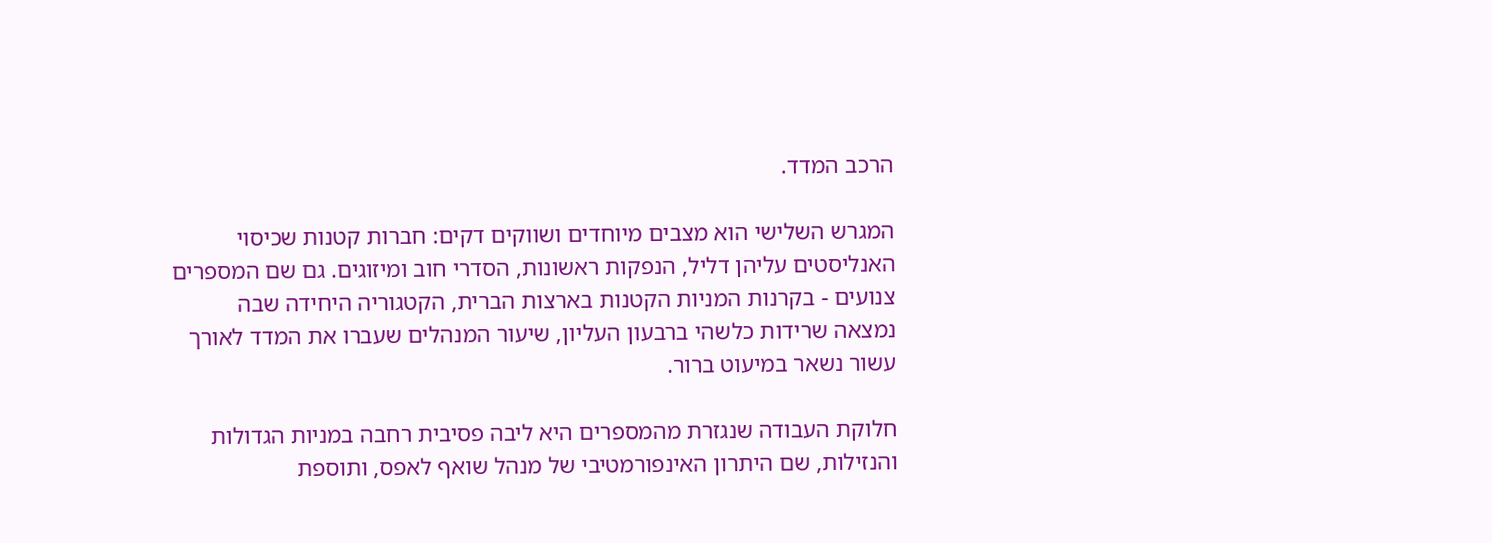הרכב המדד.

המגרש השלישי הוא מצבים מיוחדים ושווקים דקים: חברות קטנות שכיסוי האנליסטים עליהן דליל, הנפקות ראשונות, הסדרי חוב ומיזוגים. גם שם המספרים צנועים - בקרנות המניות הקטנות בארצות הברית, הקטגוריה היחידה שבה נמצאה שרידות כלשהי ברבעון העליון, שיעור המנהלים שעברו את המדד לאורך עשור נשאר במיעוט ברור.

חלוקת העבודה שנגזרת מהמספרים היא ליבה פסיבית רחבה במניות הגדולות והנזילות, שם היתרון האינפורמטיבי של מנהל שואף לאפס, ותוספת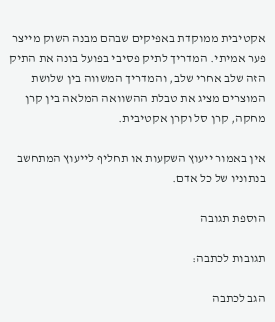אקטיבית ממוקדת באפיקים שבהם מבנה השוק מייצר פער אמיתי. המדריך לתיק פסיבי בפועל בונה את התיק הזה שלב אחרי שלב, והמדריך המשווה בין שלושת המוצרים מציג את טבלת ההשוואה המלאה בין קרן מחקה, קרן סל וקרן אקטיבית.

אין באמור ייעוץ השקעות או תחליף לייעוץ המתחשב בנתוניו של כל אדם.

הוספת תגובה

תגובות לכתבה:

הגב לכתבה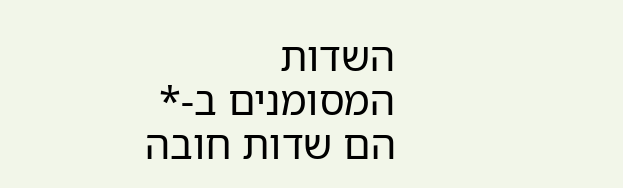השדות המסומנים ב-* הם שדות חובה